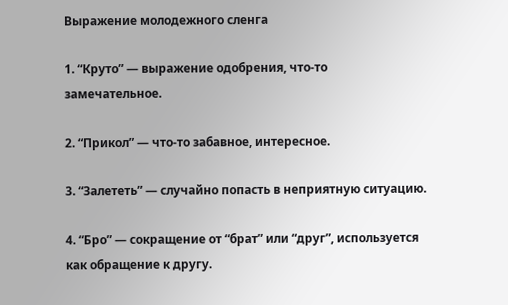Выражение молодежного сленга

1. “Круто” — выражение одобрения, что-то замечательное.

2. “Прикол” — что-то забавное, интересное.

3. “Залететь” — случайно попасть в неприятную ситуацию.

4. “Бро” — сокращение от “брат” или “друг”, используется как обращение к другу.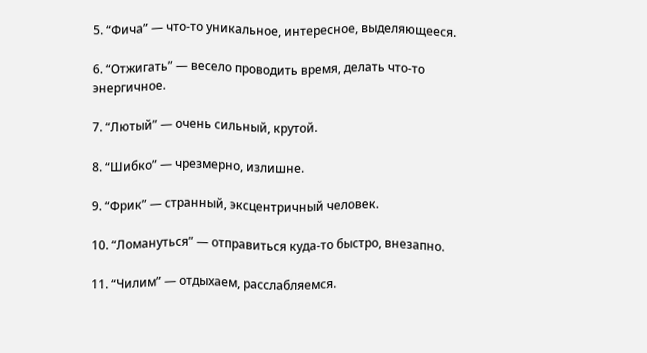5. “Фича” — что-то уникальное, интересное, выделяющееся.

6. “Отжигать” — весело проводить время, делать что-то энергичное.

7. “Лютый” — очень сильный, крутой.

8. “Шибко” — чрезмерно, излишне.

9. “Фрик” — странный, эксцентричный человек.

10. “Ломануться” — отправиться куда-то быстро, внезапно.

11. “Чилим” — отдыхаем, расслабляемся.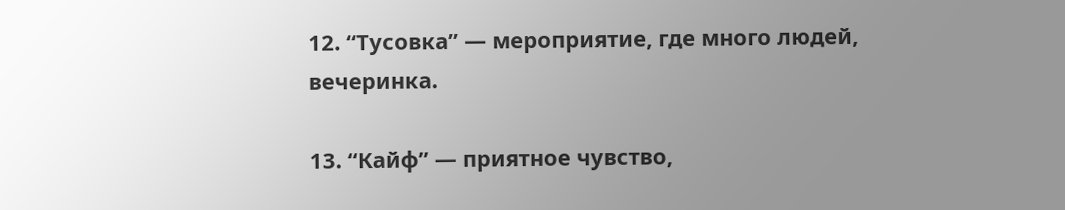12. “Тусовка” — мероприятие, где много людей, вечеринка.

13. “Кайф” — приятное чувство,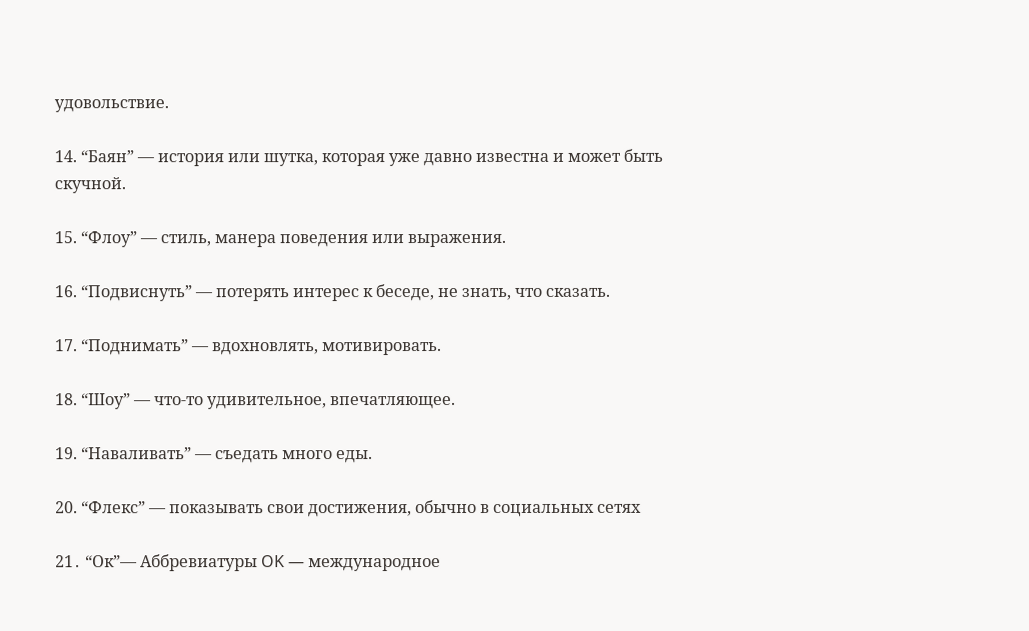удовольствие.

14. “Баян” — история или шутка, которая уже давно известна и может быть скучной.

15. “Флоу” — стиль, манера поведения или выражения.

16. “Подвиснуть” — потерять интерес к беседе, не знать, что сказать.

17. “Поднимать” — вдохновлять, мотивировать.

18. “Шоу” — что-то удивительное, впечатляющее.

19. “Наваливать” — съедать много еды.

20. “Флекс” — показывать свои достижения, обычно в социальных сетях

21․ “Ок”— Аббревиатуры OK — международное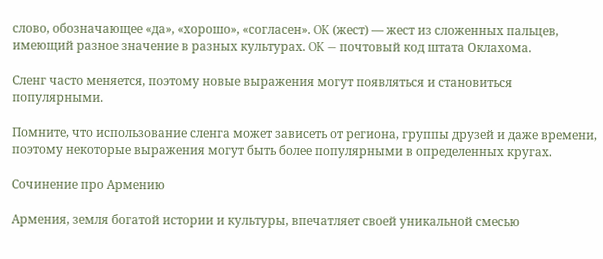слово, обозначающее «да», «хорошо», «согласен». OK (жест) — жест из сложенных пальцев, имеющий разное значение в разных культурах. OK — почтовый код штата Оклахома.

Сленг часто меняется, поэтому новые выражения могут появляться и становиться популярными.

Помните, что использование сленга может зависеть от региона, группы друзей и даже времени, поэтому некоторые выражения могут быть более популярными в определенных кругах.

Сочинение про Армению

Армения, земля богатой истории и культуры, впечатляет своей уникальной смесью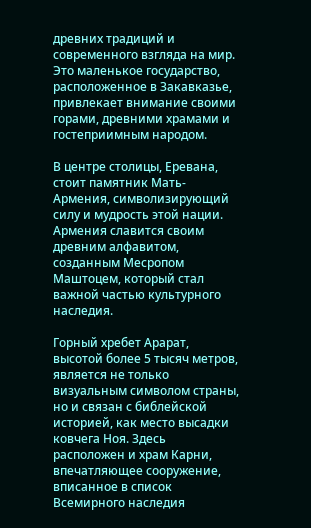древних традиций и современного взгляда на мир. Это маленькое государство, расположенное в Закавказье, привлекает внимание своими горами, древними храмами и гостеприимным народом.

В центре столицы, Еревана, стоит памятник Мать-Армения, символизирующий силу и мудрость этой нации. Армения славится своим древним алфавитом, созданным Месропом Маштоцем, который стал важной частью культурного наследия.

Горный хребет Арарат, высотой более 5 тысяч метров, является не только визуальным символом страны, но и связан с библейской историей, как место высадки ковчега Ноя. Здесь расположен и храм Карни, впечатляющее сооружение, вписанное в список Всемирного наследия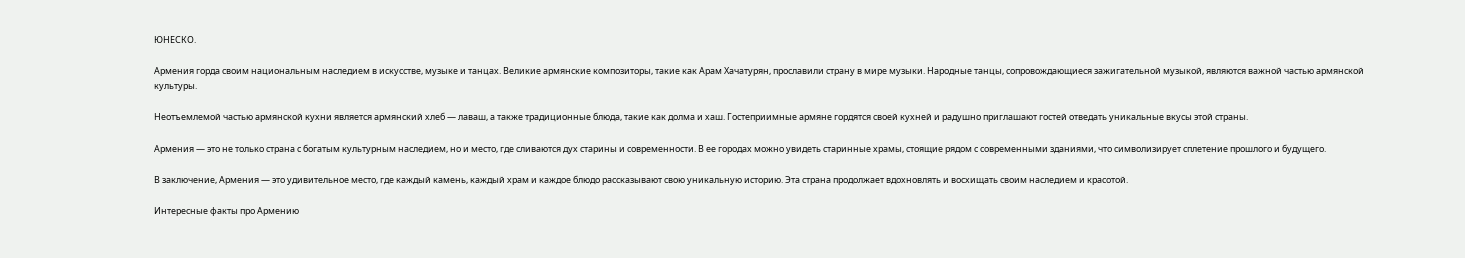ЮНЕСКО.

Армения горда своим национальным наследием в искусстве, музыке и танцах. Великие армянские композиторы, такие как Арам Хачатурян, прославили страну в мире музыки. Народные танцы, сопровождающиеся зажигательной музыкой, являются важной частью армянской культуры.

Неотъемлемой частью армянской кухни является армянский хлеб — лаваш, а также традиционные блюда, такие как долма и хаш. Гостеприимные армяне гордятся своей кухней и радушно приглашают гостей отведать уникальные вкусы этой страны.

Армения — это не только страна с богатым культурным наследием, но и место, где сливаются дух старины и современности. В ее городах можно увидеть старинные храмы, стоящие рядом с современными зданиями, что символизирует сплетение прошлого и будущего.

В заключение, Армения — это удивительное место, где каждый камень, каждый храм и каждое блюдо рассказывают свою уникальную историю. Эта страна продолжает вдохновлять и восхищать своим наследием и красотой.

Интересные факты про Армению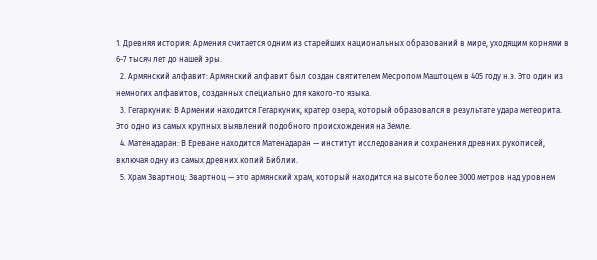1. Древняя история: Армения считается одним из старейших национальных образований в мире, уходящим корнями в 6-7 тысяч лет до нашей эры.
  2. Армянский алфавит: Армянский алфавит был создан святителем Месропом Маштоцем в 405 году н.э. Это один из немногих алфавитов, созданных специально для какого-то языка.
  3. Гегаркуник: В Армении находится Гегаркуник, кратер озера, который образовался в результате удара метеорита. Это одно из самых крупных выявлений подобного происхождения на Земле.
  4. Матенадаран: В Ереване находится Матенадаран — институт исследования и сохранения древних рукописей, включая одну из самых древних копий Библии.
  5. Храм Звартноц: Звартноц — это армянский храм, который находится на высоте более 3000 метров над уровнем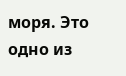моря. Это одно из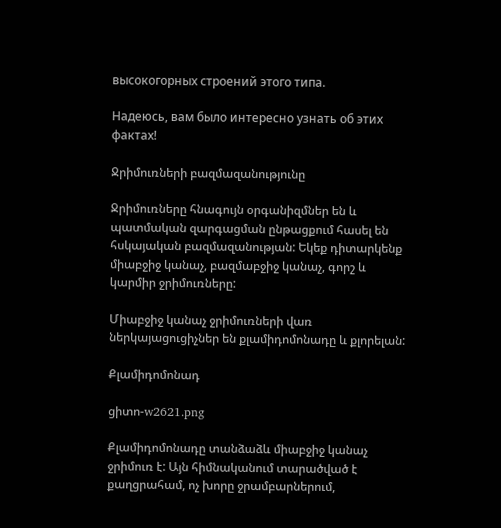высокогорных строений этого типа.

Надеюсь, вам было интересно узнать об этих фактах!

Ջրիմուռների բազմազանությունը

Ջրիմուռները հնագույն օրգանիզմներ են և պատմական զարգացման ընթացքում հասել են հսկայական բազմազանության: Եկեք դիտարկենք միաբջիջ կանաչ, բազմաբջիջ կանաչ, գորշ և կարմիր ջրիմուռները:

Միաբջիջ կանաչ ջրիմուռների վառ ներկայացուցիչներ են քլամիդոմոնադը և քլորելան:

Քլամիդոմոնադ

ցիտո-w2621.png

Քլամիդոմոնադը տանձաձև միաբջիջ կանաչ ջրիմուռ է: Այն հիմնականում տարածված է քաղցրահամ, ոչ խորը ջրամբարներում,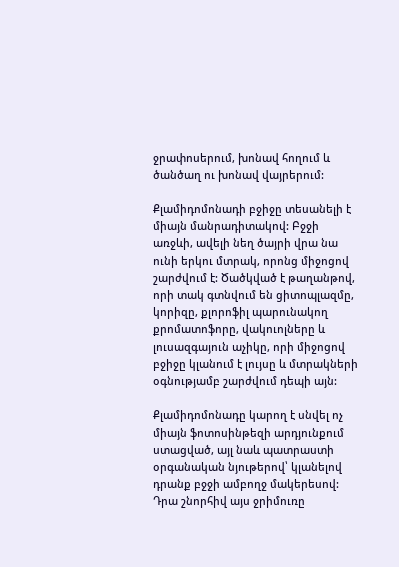ջրափոսերում, խոնավ հողում և ծանծաղ ու խոնավ վայրերում:

Քլամիդոմոնադի բջիջը տեսանելի է միայն մանրադիտակով: Բջջի առջևի, ավելի նեղ ծայրի վրա նա ունի երկու մտրակ, որոնց միջոցով շարժվում է: Ծածկված է թաղանթով, որի տակ գտնվում են ցիտոպլազմը, կորիզը, քլորոֆիլ պարունակող քրոմատոֆորը, վակուոլները և լուսազգայուն աչիկը, որի միջոցով բջիջը կլանում է լույսը և մտրակների օգնությամբ շարժվում դեպի այն:

Քլամիդոմոնադը կարող է սնվել ոչ միայն ֆոտոսինթեզի արդյունքում ստացված, այլ նաև պատրաստի օրգանական նյութերով՝ կլանելով դրանք բջջի ամբողջ մակերեսով: Դրա շնորհիվ այս ջրիմուռը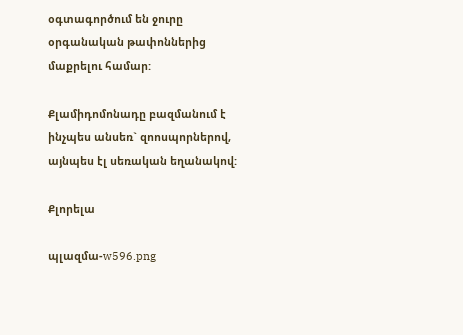օգտագործում են ջուրը օրգանական թափոններից մաքրելու համար:

Քլամիդոմոնադը բազմանում է ինչպես անսեռ` զոոսպորներով, այնպես էլ սեռական եղանակով:

Քլորելա

պլազմա-w596.png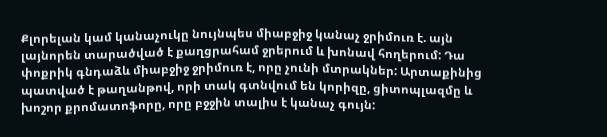Քլորելան կամ կանաչուկը նույնպես միաբջիջ կանաչ ջրիմուռ է. այն լայնորեն տարածված է քաղցրահամ ջրերում և խոնավ հողերում: Դա փոքրիկ գնդաձև միաբջիջ ջրիմուռ է, որը չունի մտրակներ: Արտաքինից պատված է թաղանթով, որի տակ գտնվում են կորիզը, ցիտոպլազմը և խոշոր քրոմատոֆորը, որը բջջին տալիս է կանաչ գույն: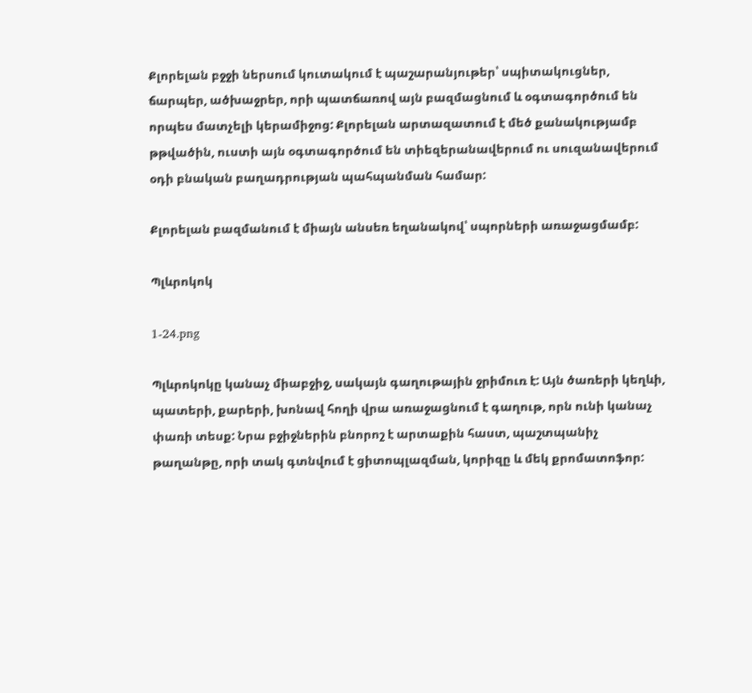Քլորելան բջջի ներսում կուտակում է պաշարանյութեր՝ սպիտակուցներ, ճարպեր, ածխաջրեր, որի պատճառով այն բազմացնում և օգտագործում են որպես մատչելի կերամիջոց: Քլորելան արտազատում է մեծ քանակությամբ թթվածին, ուստի այն օգտագործում են տիեզերանավերում ու սուզանավերում օդի բնական բաղադրության պահպանման համար:

Քլորելան բազմանում է միայն անսեռ եղանակով՝ սպորների առաջացմամբ:

Պլևրոկոկ

1-24.png

Պլևրոկոկը կանաչ միաբջիջ, սակայն գաղութային ջրիմուռ է: Այն ծառերի կեղևի, պատերի, քարերի, խոնավ հողի վրա առաջացնում է գաղութ, որն ունի կանաչ փառի տեսք: Նրա բջիջներին բնորոշ է արտաքին հաստ, պաշտպանիչ թաղանթը, որի տակ գտնվում է ցիտոպլազման, կորիզը և մեկ քրոմատոֆոր: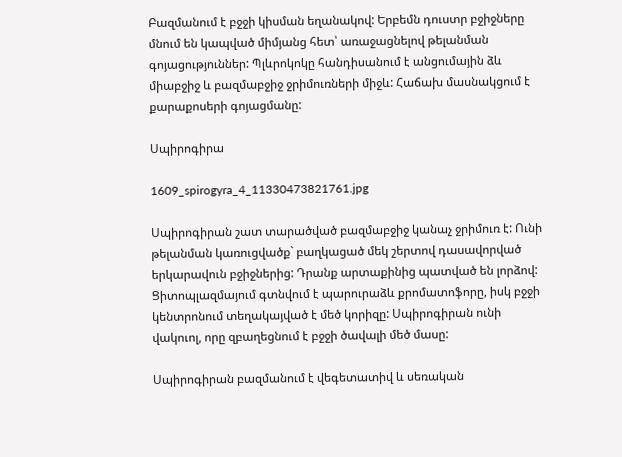Բազմանում է բջջի կիսման եղանակով: Երբեմն դուստր բջիջները մնում են կապված միմյանց հետ՝ առաջացնելով թելանման գոյացություններ: Պլևրոկոկը հանդիսանում է անցումային ձև միաբջիջ և բազմաբջիջ ջրիմուռների միջև: Հաճախ մասնակցում է քարաքոսերի գոյացմանը:

Սպիրոգիրա

1609_spirogyra_4_11330473821761.jpg

Սպիրոգիրան շատ տարածված բազմաբջիջ կանաչ ջրիմուռ է: Ունի թելանման կառուցվածք` բաղկացած մեկ շերտով դասավորված երկարավուն բջիջներից: Դրանք արտաքինից պատված են լորձով: Ցիտոպլազմայում գտնվում է պարուրաձև քրոմատոֆորը, իսկ բջջի կենտրոնում տեղակայված է մեծ կորիզը: Սպիրոգիրան ունի վակուոլ, որը զբաղեցնում է բջջի ծավալի մեծ մասը:

Սպիրոգիրան բազմանում է վեգետատիվ և սեռական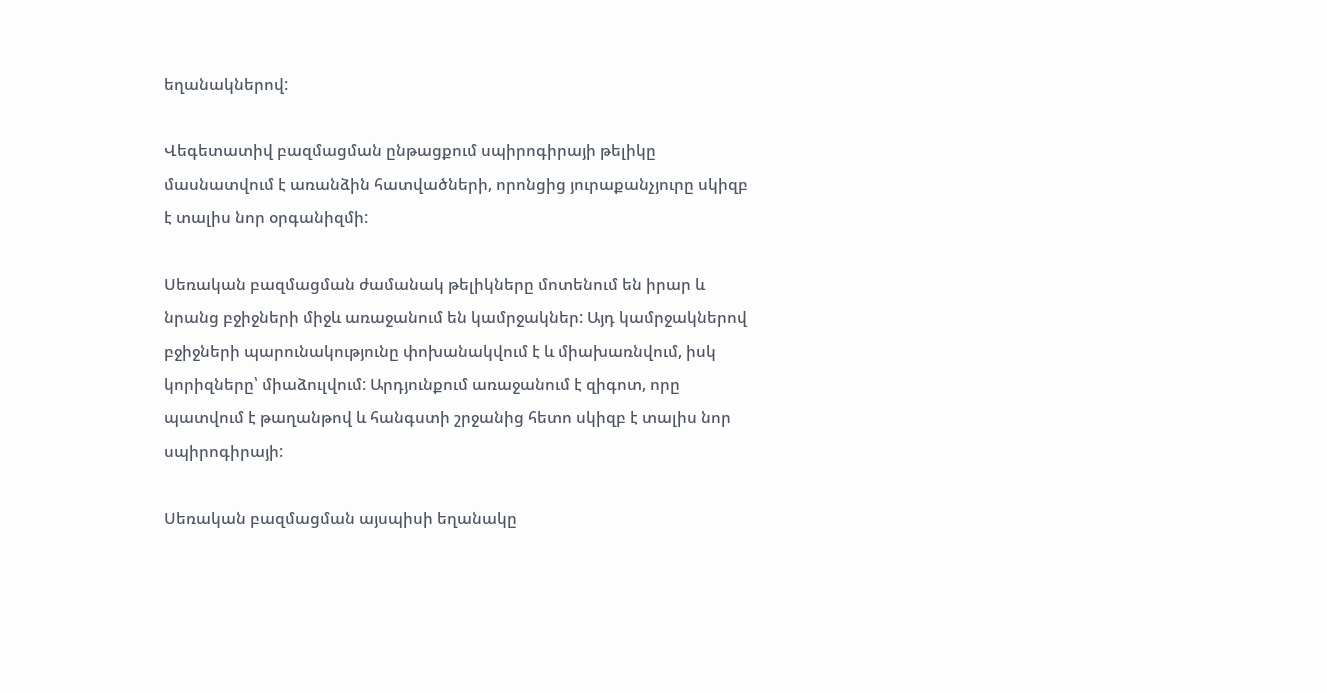եղանակներով:

Վեգետատիվ բազմացման ընթացքում սպիրոգիրայի թելիկը մասնատվում է առանձին հատվածների, որոնցից յուրաքանչյուրը սկիզբ է տալիս նոր օրգանիզմի:

Սեռական բազմացման ժամանակ թելիկները մոտենում են իրար և նրանց բջիջների միջև առաջանում են կամրջակներ: Այդ կամրջակներով բջիջների պարունակությունը փոխանակվում է և միախառնվում, իսկ կորիզները՝ միաձուլվում: Արդյունքում առաջանում է զիգոտ, որը պատվում է թաղանթով և հանգստի շրջանից հետո սկիզբ է տալիս նոր սպիրոգիրայի:

Սեռական բազմացման այսպիսի եղանակը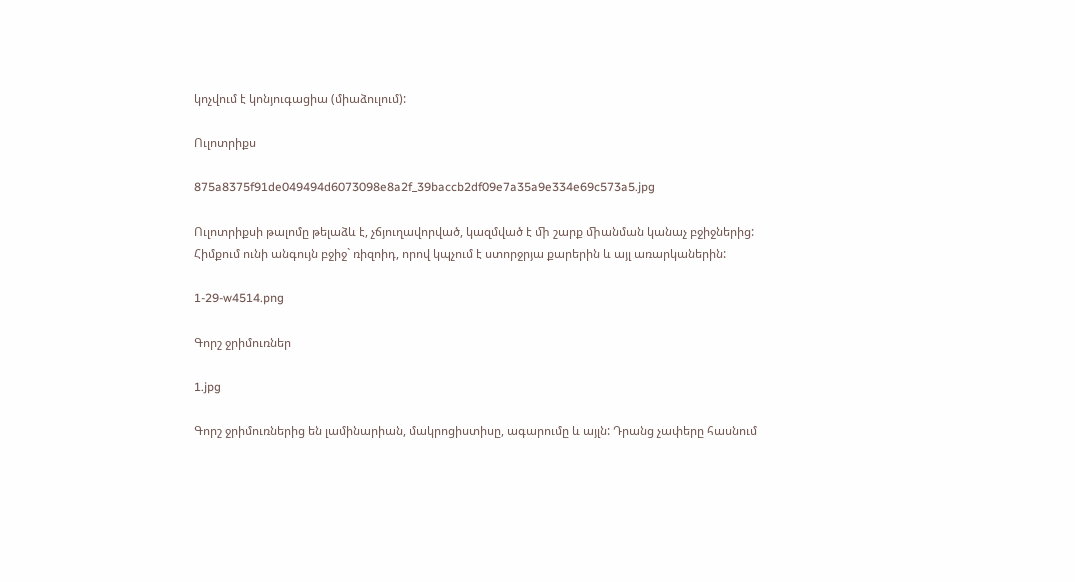կոչվում է կոնյուգացիա (միաձուլում):

Ուլոտրիքս

875a8375f91de049494d6073098e8a2f_39baccb2df09e7a35a9e334e69c573a5.jpg

Ուլոտրիքսի թալոմը թելաձև է, չճյուղավորված, կազմված է ﬕ շարք ﬕանման կանաչ բջիջներից: Հիմքում ունի անգույն բջիջ` ռիզոիդ, որով կպչում է ստորջրյա քարերին և այլ առարկաներին:

1-29-w4514.png

Գորշ ջրիմուռներ

1.jpg

Գորշ ջրիմուռներից են լամինարիան, մակրոցիստիսը, ագարումը և այլն: Դրանց չափերը հասնում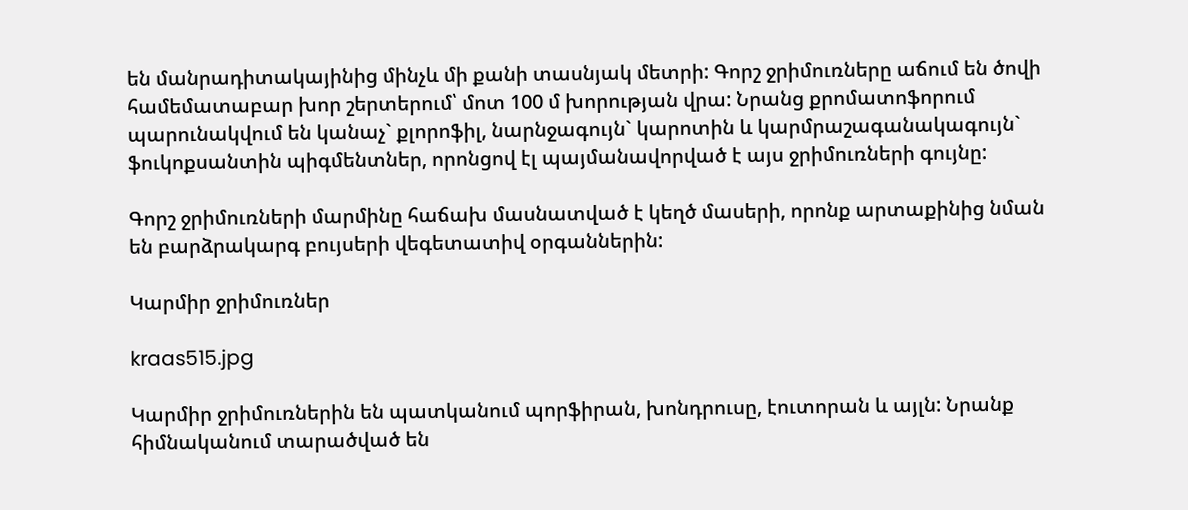են մանրադիտակայինից մինչև մի քանի տասնյակ մետրի: Գորշ ջրիմուռները աճում են ծովի համեմատաբար խոր շերտերում՝ մոտ 100 մ խորության վրա: Նրանց քրոմատոֆորում պարունակվում են կանաչ` քլորոֆիլ, նարնջագույն` կարոտին և կարմրաշագանակագույն` ֆուկոքսանտին պիգմենտներ, որոնցով էլ պայմանավորված է այս ջրիմուռների գույնը:

Գորշ ջրիմուռների մարմինը հաճախ մասնատված է կեղծ մասերի, որոնք արտաքինից նման են բարձրակարգ բույսերի վեգետատիվ օրգաններին:

Կարմիր ջրիմուռներ

kraas515.jpg

Կարմիր ջրիմուռներին են պատկանում պորֆիրան, խոնդրուսը, էուտորան և այլն: Նրանք հիմնականում տարածված են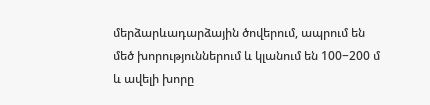մերձարևադարձային ծովերում, ապրում են մեծ խորություններում և կլանում են 100−200 մ և ավելի խորը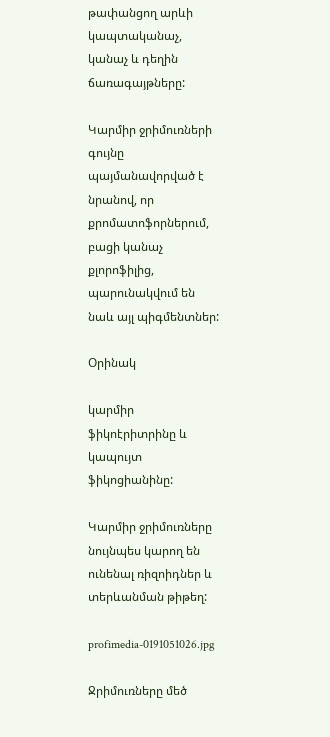թափանցող արևի կապտականաչ, կանաչ և դեղին ճառագայթները:

Կարմիր ջրիմուռների գույնը պայմանավորված է նրանով, որ քրոմատոֆորներում, բացի կանաչ քլորոֆիլից, պարունակվում են նաև այլ պիգմենտներ:

Օրինակ

կարմիր ֆիկոէրիտրինը և կապույտ ֆիկոցիանինը:

Կարմիր ջրիմուռները նույնպես կարող են ունենալ ռիզոիդներ և տերևանման թիթեղ:

profimedia-0191051026.jpg

Ջրիմուռները մեծ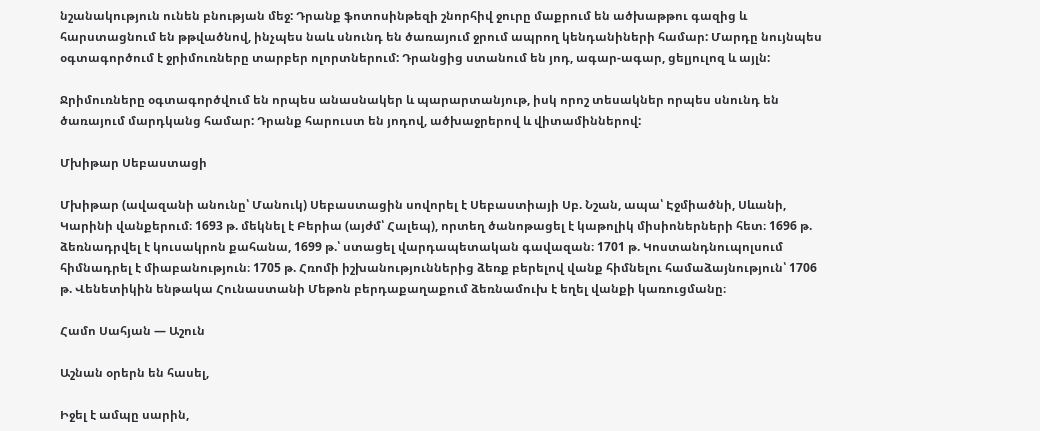նշանակություն ունեն բնության մեջ: Դրանք ֆոտոսինթեզի շնորհիվ ջուրը մաքրում են ածխաթթու գազից և հարստացնում են թթվածնով, ինչպես նաև սնունդ են ծառայում ջրում ապրող կենդանիների համար: Մարդը նույնպես օգտագործում է ջրիմուռները տարբեր ոլորտներում: Դրանցից ստանում են յոդ, ագար-ագար, ցելյուլոզ և այլն:

Ջրիմուռները օգտագործվում են որպես անասնակեր և պարարտանյութ, իսկ որոշ տեսակներ որպես սնունդ են ծառայում մարդկանց համար: Դրանք հարուստ են յոդով, ածխաջրերով և վիտամիններով:

Մխիթար Սեբաստացի

Մխիթար (ավազանի անունը՝ Մանուկ) Սեբաստացին սովորել է Սեբաստիայի Սբ. Նշան, ապա՝ Էջմիածնի, Սևանի, Կարինի վանքերում։ 1693 թ. մեկնել է Բերիա (այժմ՝ Հալեպ), որտեղ ծանոթացել է կաթոլիկ միսիոներների հետ։ 1696 թ. ձեռնադրվել է կուսակրոն քահանա, 1699 թ.՝ ստացել վարդապետական գավազան։ 1701 թ. Կոստանդնուպոլսում հիմնադրել է միաբանություն։ 1705 թ. Հռոմի իշխանություններից ձեռք բերելով վանք հիմնելու համաձայնություն՝ 1706 թ. Վենետիկին ենթակա Հունաստանի Մեթոն բերդաքաղաքում ձեռնամուխ է եղել վանքի կառուցմանը։

Համո Սահյան — Աշուն

Աշնան օրերն են հասել,

Իջել է ամպը սարին,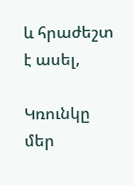և հրաժեշտ է ասել,

Կռունկը մեր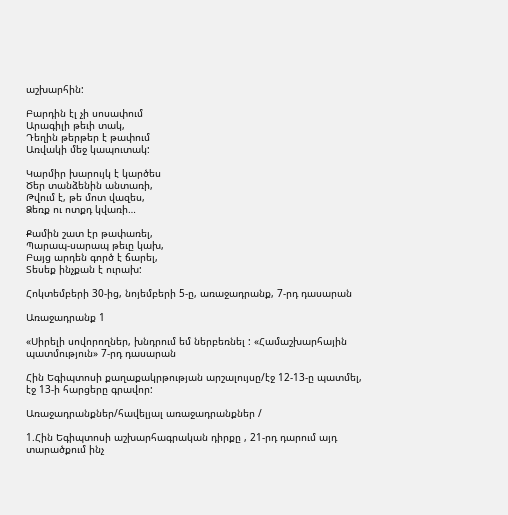աշխարհին:

Բարդին էլ չի սոսափում
Արագիլի թեւի տակ,
Դեղին թերթեր է թափում
Առվակի մեջ կապուտակ:

Կարմիր խարույկ է կարծես
Ծեր տանձենին անտառի,
Թվում է, թե մոտ վազես,
Ձեռք ու ոտքդ կվառի…

Քամին շատ էր թափառել,
Պարապ-սարապ թեւը կախ,
Բայց արդեն գործ է ճարել,
Տեսեք ինչքան է ուրախ:

Հոկտեմբերի 30-ից, նոյեմբերի 5-ը, առաջադրանք, 7-րդ դասարան

Առաջադրանք 1

«Սիրելի սովորողներ, խնդրում եմ ներբեռնել : «Համաշխարհային պատմություն» 7-րդ դասարան

Հին Եգիպտոսի քաղաքակրթության արշալույսը/էջ 12-13-ը պատմել, էջ 13-ի հարցերը գրավոր:

Առաջադրանքներ/հավելյալ առաջադրանքներ /

1.Հին Եգիպտոսի աշխարհագրական դիրքը , 21-րդ դարում այդ տարածքում ինչ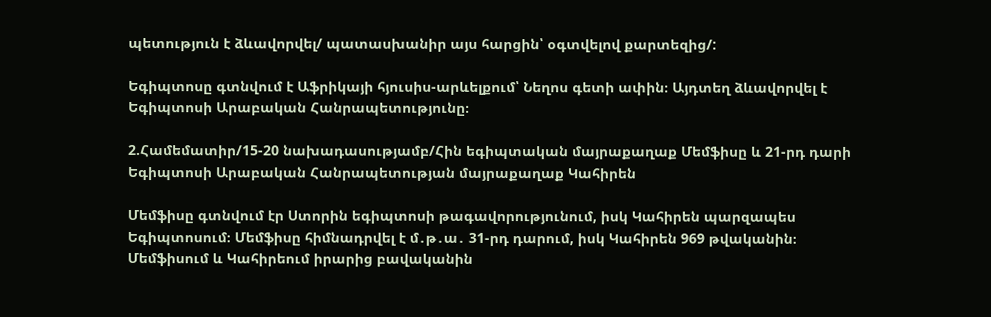պետություն է ձևավորվել/ պատասխանիր այս հարցին՝ օգտվելով քարտեզից/:

Եգիպտոսը գտնվում է Աֆրիկայի հյուսիս-արևելքում՝ Նեղոս գետի ափին։ Այդտեղ ձևավորվել է Եգիպտոսի Արաբական Հանրապետությունը։

2.Համեմատիր/15-20 նախադասությամբ/Հին եգիպտական մայրաքաղաք Մեմֆիսը և 21-րդ դարի Եգիպտոսի Արաբական Հանրապետության մայրաքաղաք Կահիրեն

Մեմֆիսը գտնվում էր Ստորին եգիպտոսի թագավորությունում, իսկ Կահիրեն պարզապես Եգիպտոսում։ Մեմֆիսը հիմնադրվել է մ․թ․ա․ 31-րդ դարում, իսկ Կահիրեն 969 թվականին։ Մեմֆիսում և Կահիրեում իրարից բավականին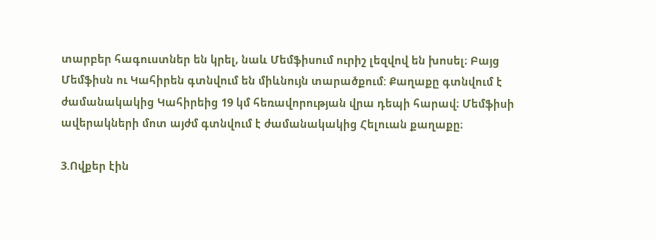տարբեր հագուստներ են կրել, նաև Մեմֆիսում ուրիշ լեզվով են խոսել։ Բայց Մեմֆիսն ու Կահիրեն գտնվում են միևնույն տարածքում: Քաղաքը գտնվում է ժամանակակից Կահիրեից 19 կմ հեռավորության վրա դեպի հարավ։ Մեմֆիսի ավերակների մոտ այժմ գտնվում է ժամանակակից Հելուան քաղաքը։

3.Ովքեր էին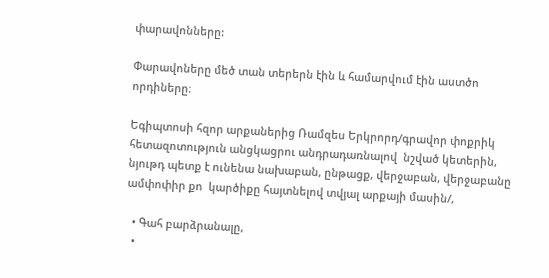փարավոնները:

Փարավոները մեծ տան տերերն էին և համարվում էին աստծո որդիները։

Եգիպտոսի հզոր արքաներից Ռամզես Երկրորդ/գրավոր փոքրիկ հետազոտություն անցկացրու անդրադառնալով  նշված կետերին, նյութդ պետք է ունենա նախաբան, ընթացք, վերջաբան, վերջաբանը ամփոփիր քո  կարծիքը հայտնելով տվյալ արքայի մասին/,

  • Գահ բարձրանալը,
  •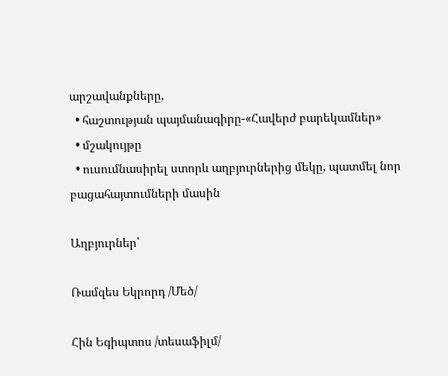արշավանքները,
  • հաշտության պայմանագիրը-«Հավերժ բարեկամներ»
  • մշակույթը
  • ուսումնասիրել ստորև աղբյուրներից մեկը, պատմել նոր բացահայտումների մասին

Աղբյուրներ՝

Ռամզես Եկրորդ /Մեծ/

Հին Եգիպտոս /տեսաֆիլմ/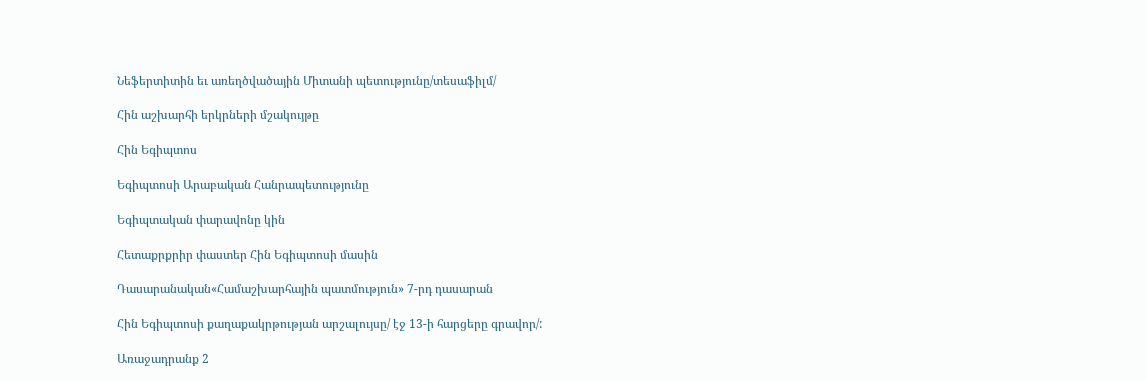Նեֆերտիտին եւ առեղծվածային Միտանի պետությունը/տեսաֆիլմ/

Հին աշխարհի երկրների մշակույթը

Հին Եգիպտոս

Եգիպտոսի Արաբական Հանրապետությունը

Եգիպտական փարավոնը կին

Հետաքրքրիր փաստեր Հին Եգիպտոսի մասին

Դասարանական«Համաշխարհային պատմություն» 7-րդ դասարան

Հին Եգիպտոսի քաղաքակրթության արշալույսը/ էջ 13-ի հարցերը գրավոր/:

Առաջադրանք 2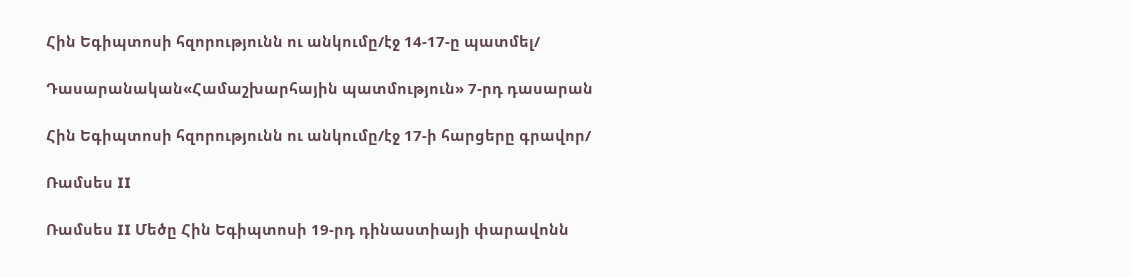Հին Եգիպտոսի հզորությունն ու անկումը/էջ 14-17-ը պատմել/

Դասարանական«Համաշխարհային պատմություն» 7-րդ դասարան

Հին Եգիպտոսի հզորությունն ու անկումը/էջ 17-ի հարցերը գրավոր/

Ռամսես II

Ռամսես II Մեծը Հին Եգիպտոսի 19-րդ դինաստիայի փարավոնն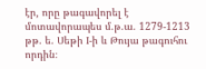էր, որը թագավորել է մոտավորապես մ.թ.ա. 1279-1213 թթ. ե. Սեթի I-ի և Թույա թագուհու որդին։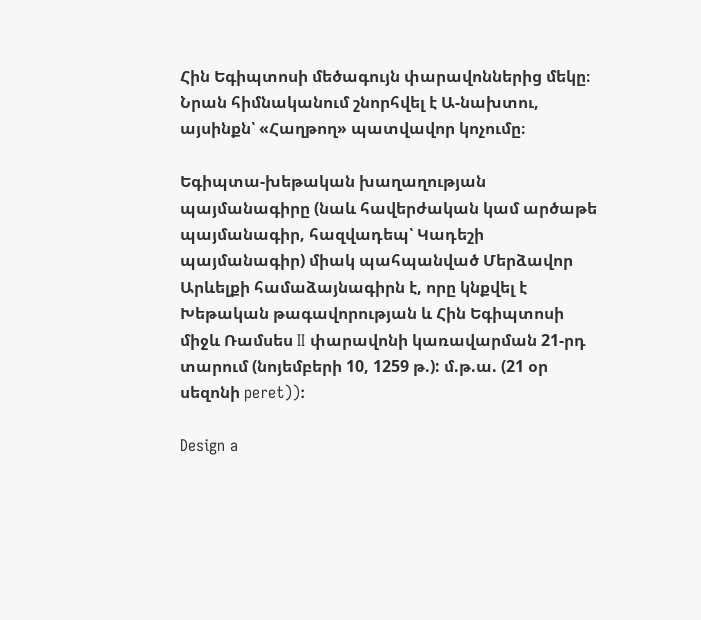Հին Եգիպտոսի մեծագույն փարավոններից մեկը։ Նրան հիմնականում շնորհվել է Ա-նախտու, այսինքն՝ «Հաղթող» պատվավոր կոչումը։

Եգիպտա-խեթական խաղաղության պայմանագիրը (նաև հավերժական կամ արծաթե պայմանագիր, հազվադեպ՝ Կադեշի պայմանագիր) միակ պահպանված Մերձավոր Արևելքի համաձայնագիրն է, որը կնքվել է Խեթական թագավորության և Հին Եգիպտոսի միջև Ռամսես II փարավոնի կառավարման 21-րդ տարում (նոյեմբերի 10, 1259 թ.): մ.թ.ա. (21 օր սեզոնի peret)):

Design a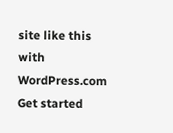site like this with WordPress.com
Get started